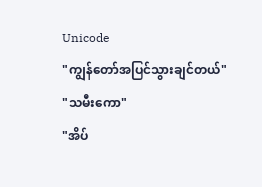Unicode
"ကျွန်တော်အပြင်သွားချင်တယ်"
"သမီးကော"
"အိပ်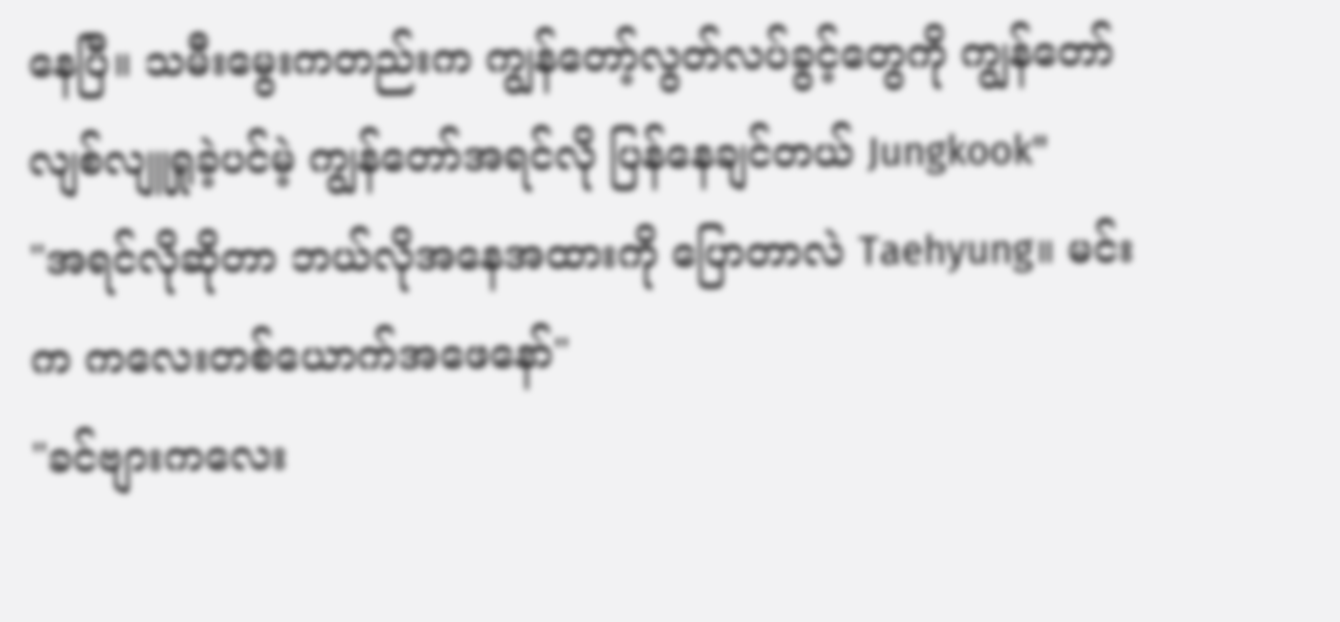နေပြီ။ သမီးမွေးကတည်းက ကျွန်တော့်လွတ်လပ်ခွင့်တွေကို ကျွန်တော်လျစ်လျူရှုခဲ့ပင်မဲ့ ကျွန်တော်အရင်လို ပြန်နေချင်တယ် Jungkook"
"အရင်လိုဆိုတာ ဘယ်လိုအနေအထားကို ပြောတာလဲ Taehyung။ မင်းက ကလေးတစ်ယောက်အဖေနော်"
"ခင်ဗျားကလေး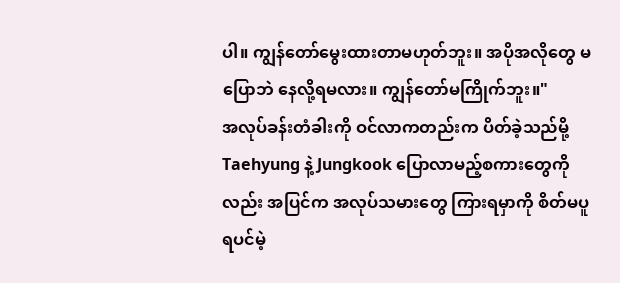ပါ။ ကျွန်တော်မွေးထားတာမဟုတ်ဘူး။ အပိုအလိုတွေ မပြောဘဲ နေလို့ရမလား။ ကျွန်တော်မကြိုက်ဘူး။"
အလုပ်ခန်းတံခါးကို ဝင်လာကတည်းက ပိတ်ခဲ့သည်မို့ Taehyung နဲ့ Jungkook ပြောလာမည့်စကားတွေကိုလည်း အပြင်က အလုပ်သမားတွေ ကြားရမှာကို စိတ်မပူရပင်မဲ့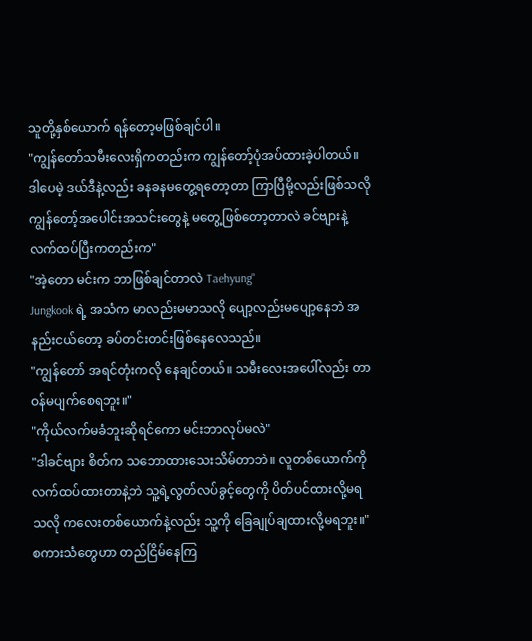သူတို့နှစ်ယောက် ရန်တော့မဖြစ်ချင်ပါ။
"ကျွန်တော်သမီးလေးရှိကတည်းက ကျွန်တော့်ပုံအပ်ထားခဲ့ပါတယ်။ ဒါပေမဲ့ ဒယ်ဒီနဲ့လည်း ခနခနမတွေ့ရတော့တာ ကြာပြီမို့လည်းဖြစ်သလို ကျွန်တော့်အပေါင်းအသင်းတွေနဲ့ မတွေ့ဖြစ်တော့တာလဲ ခင်ဗျားနဲ့လက်ထပ်ပြီးကတည်းက"
"အဲ့တော မင်းက ဘာဖြစ်ချင်တာလဲ Taehyung"
Jungkook ရဲ့ အသံက မာလည်းမမာသလို ပျော့လည်းမပျော့နေဘဲ အနည်းငယ်တော့ ခပ်တင်းတင်းဖြစ်နေလေသည်။
"ကျွန်တော် အရင်တုံးကလို နေချင်တယ်။ သမီးလေးအပေါ်လည်း တာဝန်မပျက်စေရဘူး။"
"ကိုယ်လက်မခံဘူးဆိုရင်ကော မင်းဘာလုပ်မလဲ"
"ဒါခင်ဗျား စိတ်က သဘောထားသေးသိမ်တာဘဲ။ လူတစ်ယောက်ကို လက်ထပ်ထားတာနဲ့ဘဲ သူ့ရဲ့လွတ်လပ်ခွင့်တွေကို ပိတ်ပင်ထားလို့မရသလို ကလေးတစ်ယောက်နဲ့လည်း သူ့ကို ခြေချုပ်ချထားလို့မရဘူး။"
စကားသံတွေဟာ တည်ငြိမ်နေကြ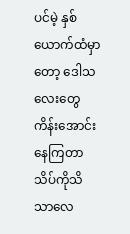ပင်မဲ့ နှစ်ယောက်ထံမှာတော့ ဒေါသလေးတွေ ကိန်းအောင်းနေကြတာ သိပ်ကိုသိသာလေ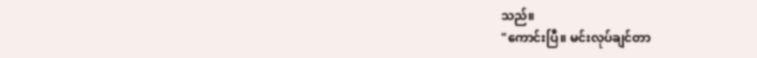သည်။
"ကောင်းပြီ။ မင်းလုပ်ချင်တာ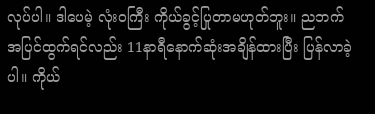လုပ်ပါ။ ဒါပေမဲ့ လုံးဝကြီး ကိုယ်ခွင့်ပြုတာမဟုတ်ဘူး။ ညဘက်အပြင်ထွက်ရင်လည်း 11နာရီနောက်ဆုံးအချိန်ထားပြီး ပြန်လာခဲ့ပါ။ ကိုယ်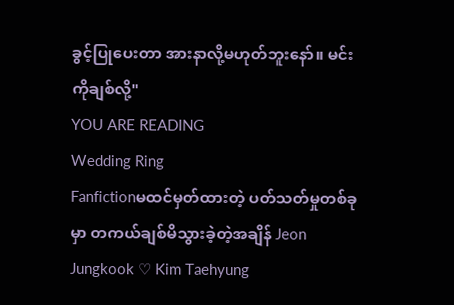ခွင့်ပြုပေးတာ အားနာလို့မဟုတ်ဘူးနော်။ မင်းကိုချစ်လို့"
YOU ARE READING
Wedding Ring
Fanfictionမထင်မှတ်ထားတဲ့ ပတ်သတ်မှုတစ်ခုမှာ တကယ်ချစ်မိသွားခဲ့တဲ့အချိန် Jeon Jungkook ♡ Kim Taehyung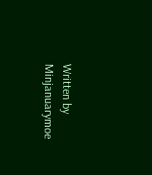Written by Minjanuarymoe